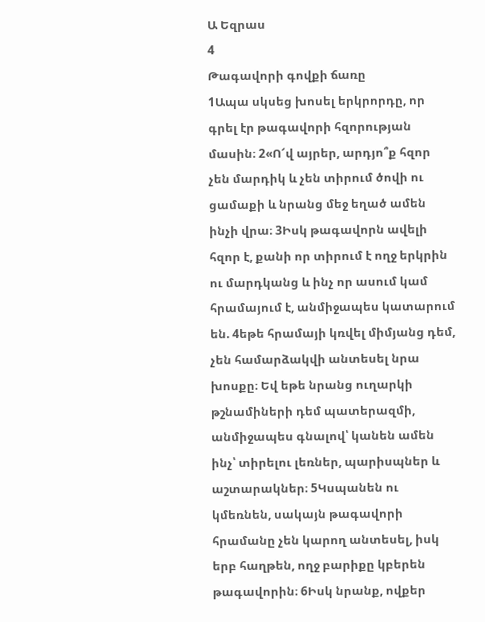Ա Եզրաս
4
Թագավորի գովքի ճառը
1Ապա սկսեց խոսել երկրորդը, որ գրել էր թագավորի հզորության մասին։ 2«Ո՜վ այրեր, արդյո՞ք հզոր չեն մարդիկ և չեն տիրում ծովի ու ցամաքի և նրանց մեջ եղած ամեն ինչի վրա։ 3Իսկ թագավորն ավելի հզոր է, քանի որ տիրում է ողջ երկրին ու մարդկանց և ինչ որ ասում կամ հրամայում է, անմիջապես կատարում են. 4եթե հրամայի կռվել միմյանց դեմ, չեն համարձակվի անտեսել նրա խոսքը։ Եվ եթե նրանց ուղարկի թշնամիների դեմ պատերազմի, անմիջապես գնալով՝ կանեն ամեն ինչ՝ տիրելու լեռներ, պարիսպներ և աշտարակներ։ 5Կսպանեն ու կմեռնեն, սակայն թագավորի հրամանը չեն կարող անտեսել, իսկ երբ հաղթեն, ողջ բարիքը կբերեն թագավորին։ 6Իսկ նրանք, ովքեր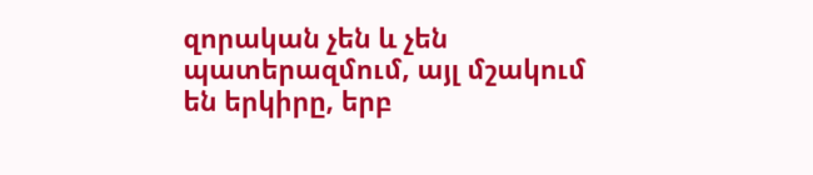զորական չեն և չեն պատերազմում, այլ մշակում են երկիրը, երբ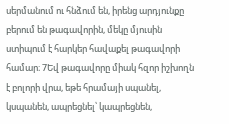սերմանում ու հնձում են, իրենց արդյունքը բերում են թագավորին, մեկը մյուսին ստիպում է հարկեր հավաքել թագավորի համար։ 7Եվ թագավորը միակ հզոր իշխողն է բոլորի վրա, եթե հրամայի սպանել, կսպանեն, ապրեցնել՝ կապրեցնեն,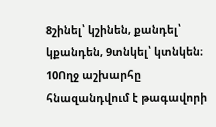8շինել՝ կշինեն, քանդել՝ կքանդեն, 9տնկել՝ կտնկեն։ 10Ողջ աշխարհը հնազանդվում է թագավորի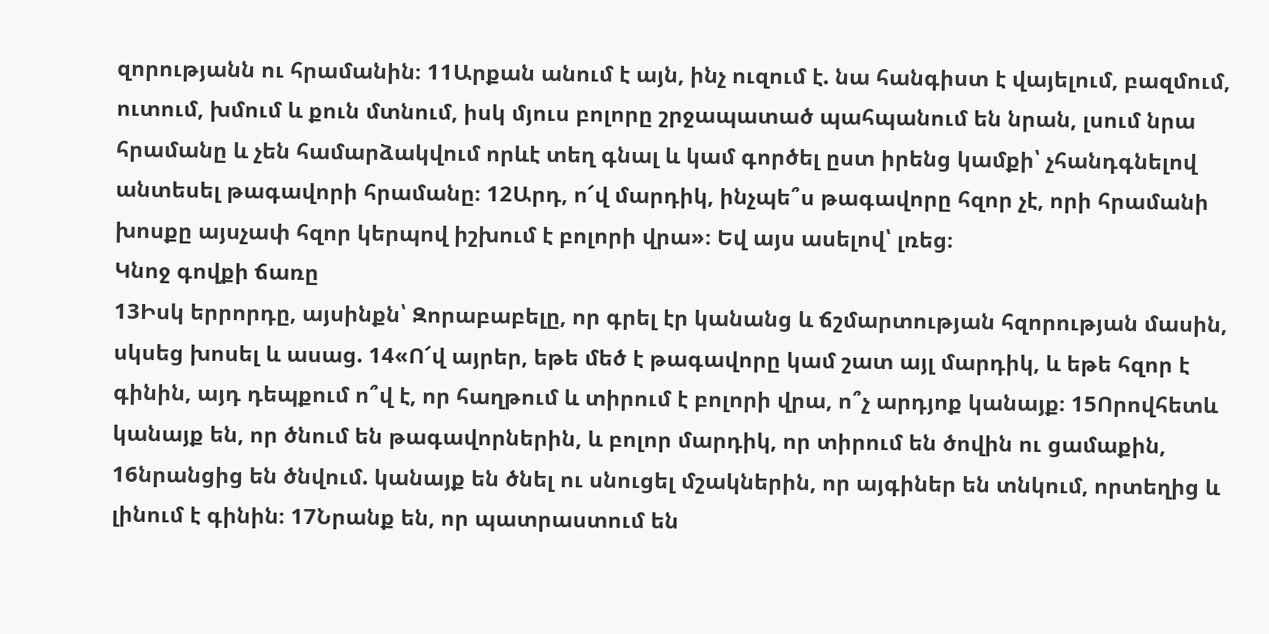զորությանն ու հրամանին։ 11Արքան անում է այն, ինչ ուզում է. նա հանգիստ է վայելում, բազմում, ուտում, խմում և քուն մտնում, իսկ մյուս բոլորը շրջապատած պահպանում են նրան, լսում նրա հրամանը և չեն համարձակվում որևէ տեղ գնալ և կամ գործել ըստ իրենց կամքի՝ չհանդգնելով անտեսել թագավորի հրամանը։ 12Արդ, ո՜վ մարդիկ, ինչպե՞ս թագավորը հզոր չէ, որի հրամանի խոսքը այսչափ հզոր կերպով իշխում է բոլորի վրա»։ Եվ այս ասելով՝ լռեց։
Կնոջ գովքի ճառը
13Իսկ երրորդը, այսինքն՝ Զորաբաբելը, որ գրել էր կանանց և ճշմարտության հզորության մասին, սկսեց խոսել և ասաց. 14«Ո՜վ այրեր, եթե մեծ է թագավորը կամ շատ այլ մարդիկ, և եթե հզոր է գինին, այդ դեպքում ո՞վ է, որ հաղթում և տիրում է բոլորի վրա, ո՞չ արդյոք կանայք։ 15Որովհետև կանայք են, որ ծնում են թագավորներին, և բոլոր մարդիկ, որ տիրում են ծովին ու ցամաքին, 16նրանցից են ծնվում. կանայք են ծնել ու սնուցել մշակներին, որ այգիներ են տնկում, որտեղից և լինում է գինին։ 17Նրանք են, որ պատրաստում են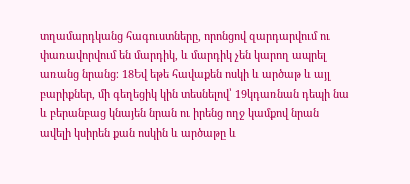տղամարդկանց հագուստները, որոնցով զարդարվում ու փառավորվում են մարդիկ, և մարդիկ չեն կարող ապրել առանց նրանց։ 18Եվ եթե հավաքեն ոսկի և արծաթ և այլ բարիքներ, մի գեղեցիկ կին տեսնելով՝ 19կդառնան դեպի նա և բերանբաց կնայեն նրան ու իրենց ողջ կամքով նրան ավելի կսիրեն քան ոսկին և արծաթը և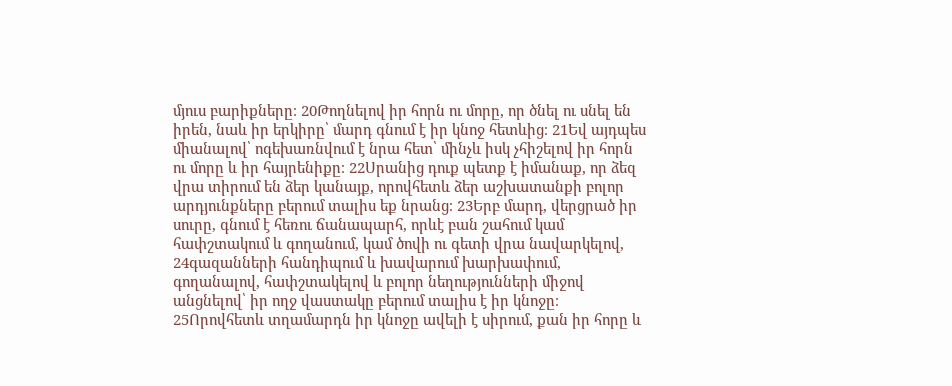մյուս բարիքները։ 20Թողնելով իր հորն ու մորը, որ ծնել ու սնել են իրեն, նաև իր երկիրը՝ մարդ գնում է իր կնոջ հետևից։ 21Եվ այդպես միանալով՝ ոգեխառնվում է նրա հետ՝ մինչև իսկ չհիշելով իր հորն ու մորը և իր հայրենիքը։ 22Սրանից դուք պետք է իմանաք, որ ձեզ վրա տիրում են ձեր կանայք, որովհետև ձեր աշխատանքի բոլոր արդյունքները բերում տալիս եք նրանց։ 23Երբ մարդ, վերցրած իր սուրը, գնում է հեռու ճանապարհ, որևէ բան շահում կամ հափշտակում և գողանում, կամ ծովի ու գետի վրա նավարկելով, 24գազանների հանդիպում և խավարում խարխափում, գողանալով, հափշտակելով և բոլոր նեղությունների միջով անցնելով՝ իր ողջ վաստակը բերում տալիս է իր կնոջը։ 25Որովհետև տղամարդն իր կնոջը ավելի է սիրում, քան իր հորը և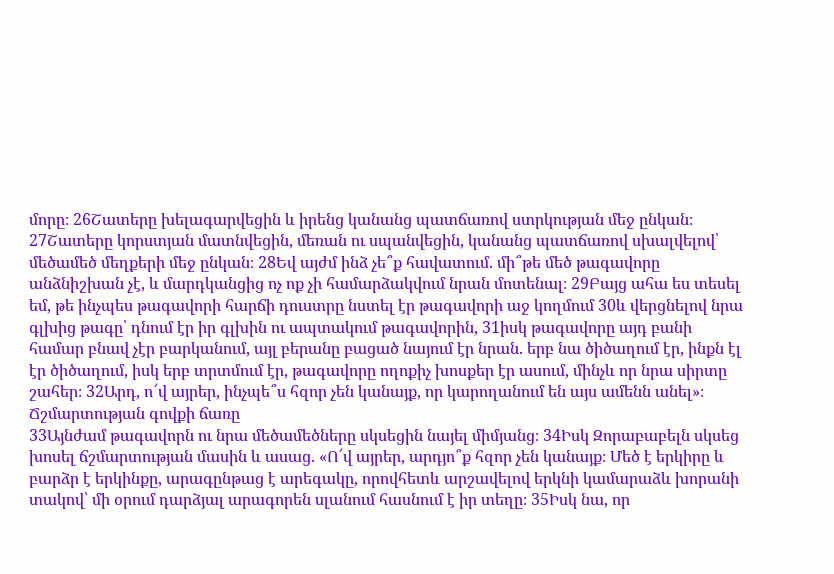մորը։ 26Շատերը խելագարվեցին և իրենց կանանց պատճառով ստրկության մեջ ընկան։ 27Շատերը կորստյան մատնվեցին, մեռան ու սպանվեցին, կանանց պատճառով սխալվելով՝ մեծամեծ մեղքերի մեջ ընկան։ 28Եվ այժմ ինձ չե՞ք հավատում. մի՞թե մեծ թագավորը անձնիշխան չէ, և մարդկանցից ոչ ոք չի համարձակվում նրան մոտենալ։ 29Բայց ահա ես տեսել եմ, թե ինչպես թագավորի հարճի դուստրը նստել էր թագավորի աջ կողմում 30և վերցնելով նրա գլխից թագը՝ դնում էր իր գլխին ու ապտակում թագավորին, 31իսկ թագավորը այդ բանի համար բնավ չէր բարկանում, այլ բերանը բացած նայում էր նրան. երբ նա ծիծաղում էր, ինքն էլ էր ծիծաղում, իսկ երբ տրտմում էր, թագավորը ողոքիչ խոսքեր էր ասում, մինչև որ նրա սիրտը շահեր։ 32Արդ, ո՜վ այրեր, ինչպե՞ս հզոր չեն կանայք, որ կարողանում են այս ամենն անել»։
Ճշմարտության գովքի ճառը
33Այնժամ թագավորն ու նրա մեծամեծները սկսեցին նայել միմյանց։ 34Իսկ Զորաբաբելն սկսեց խոսել ճշմարտության մասին և ասաց. «Ո՜վ այրեր, արդյո՞ք հզոր չեն կանայք։ Մեծ է երկիրը և բարձր է երկինքը, արագընթաց է արեգակը, որովհետև արշավելով երկնի կամարաձև խորանի տակով՝ մի օրում դարձյալ արագորեն սլանում հասնում է իր տեղը։ 35Իսկ նա, որ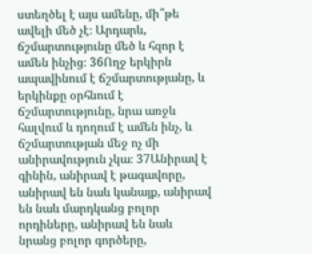ստեղծել է այս ամենը, մի՞թե ավելի մեծ չէ։ Արդարև, ճշմարտությունը մեծ և հզոր է ամեն ինչից։ 36Ողջ երկիրն ապավինում է ճշմարտությանը, և երկինքը օրհնում է ճշմարտությունը, նրա առջև հալվում և դողում է ամեն ինչ, և ճշմարտության մեջ ոչ մի անիրավություն չկա։ 37Անիրավ է գինին, անիրավ է թագավորը, անիրավ են նաև կանայք, անիրավ են նաև մարդկանց բոլոր որդիները, անիրավ են նաև նրանց բոլոր գործերը,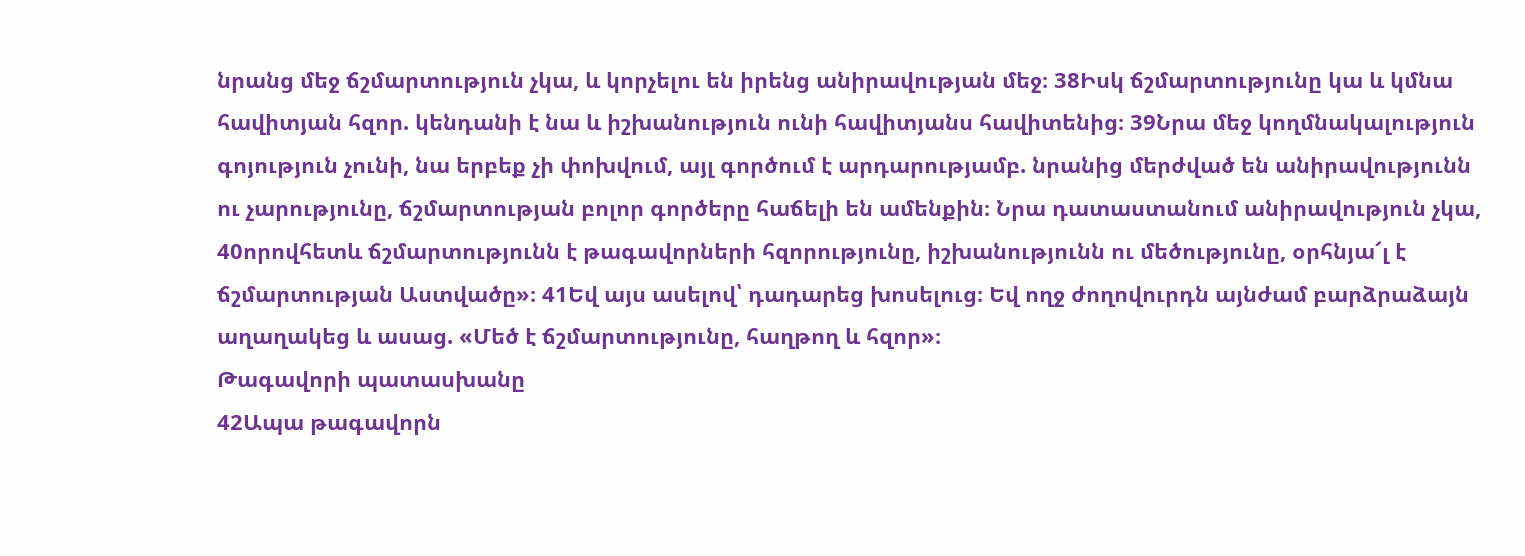նրանց մեջ ճշմարտություն չկա, և կորչելու են իրենց անիրավության մեջ։ 38Իսկ ճշմարտությունը կա և կմնա հավիտյան հզոր. կենդանի է նա և իշխանություն ունի հավիտյանս հավիտենից։ 39Նրա մեջ կողմնակալություն գոյություն չունի, նա երբեք չի փոխվում, այլ գործում է արդարությամբ. նրանից մերժված են անիրավությունն ու չարությունը, ճշմարտության բոլոր գործերը հաճելի են ամենքին։ Նրա դատաստանում անիրավություն չկա, 40որովհետև ճշմարտությունն է թագավորների հզորությունը, իշխանությունն ու մեծությունը, օրհնյա՜լ է ճշմարտության Աստվածը»։ 41Եվ այս ասելով՝ դադարեց խոսելուց։ Եվ ողջ ժողովուրդն այնժամ բարձրաձայն աղաղակեց և ասաց. «Մեծ է ճշմարտությունը, հաղթող և հզոր»։
Թագավորի պատասխանը
42Ապա թագավորն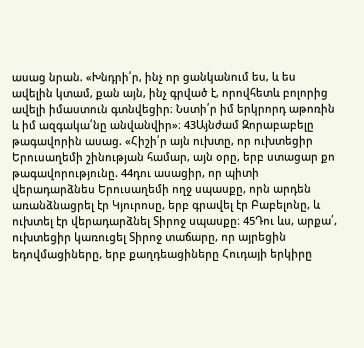ասաց նրան. «Խնդրի՛ր, ինչ որ ցանկանում ես, և ես ավելին կտամ, քան այն, ինչ գրված է, որովհետև բոլորից ավելի իմաստուն գտնվեցիր։ Նստի՛ր իմ երկրորդ աթոռին և իմ ազգակա՛նը անվանվիր»։ 43Այնժամ Զորաբաբելը թագավորին ասաց. «Հիշի՛ր այն ուխտը, որ ուխտեցիր Երուսաղեմի շինության համար, այն օրը, երբ ստացար քո թագավորությունը. 44դու ասացիր, որ պիտի վերադարձնես Երուսաղեմի ողջ սպասքը, որն արդեն առանձնացրել էր Կյուրոսը, երբ գրավել էր Բաբելոնը, և ուխտել էր վերադարձնել Տիրոջ սպասքը։ 45Դու ևս, արքա՛, ուխտեցիր կառուցել Տիրոջ տաճարը, որ այրեցին եդովմացիները, երբ քաղդեացիները Հուդայի երկիրը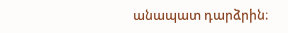անապատ դարձրին։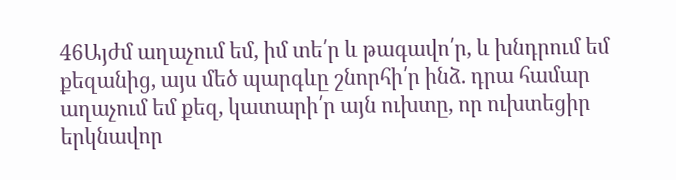46Այժմ աղաչում եմ, իմ տե՛ր և թագավո՛ր, և խնդրում եմ քեզանից, այս մեծ պարգևը շնորհի՛ր ինձ. դրա համար աղաչում եմ քեզ, կատարի՛ր այն ուխտը, որ ուխտեցիր երկնավոր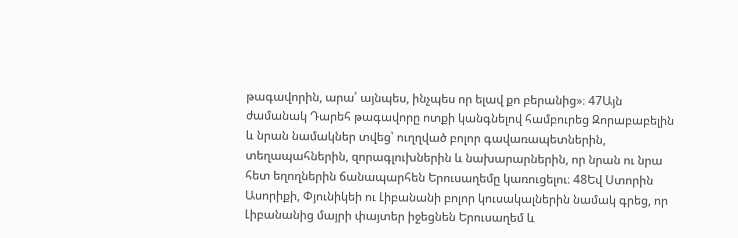թագավորին, արա՛ այնպես, ինչպես որ ելավ քո բերանից»։ 47Այն ժամանակ Դարեհ թագավորը ոտքի կանգնելով համբուրեց Զորաբաբելին և նրան նամակներ տվեց՝ ուղղված բոլոր գավառապետներին, տեղապահներին, զորագլուխներին և նախարարներին, որ նրան ու նրա հետ եղողներին ճանապարհեն Երուսաղեմը կառուցելու։ 48Եվ Ստորին Ասորիքի, Փյունիկեի ու Լիբանանի բոլոր կուսակալներին նամակ գրեց, որ Լիբանանից մայրի փայտեր իջեցնեն Երուսաղեմ և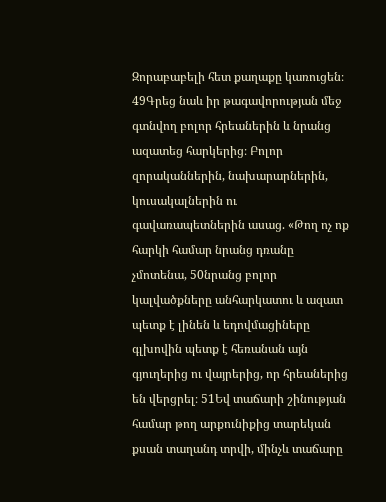Զորաբաբելի հետ քաղաքը կառուցեն։ 49Գրեց նաև իր թագավորության մեջ գտնվող բոլոր հրեաներին և նրանց ազատեց հարկերից։ Բոլոր զորականներին, նախարարներին, կուսակալներին ու գավառապետներին ասաց. «Թող ոչ ոք հարկի համար նրանց դռանը չմոտենա, 50նրանց բոլոր կալվածքները անհարկատու և ազատ պետք է լինեն և եդովմացիները գլխովին պետք է հեռանան այն գյուղերից ու վայրերից, որ հրեաներից են վերցրել։ 51Եվ տաճարի շինության համար թող արքունիքից տարեկան քսան տաղանդ տրվի, մինչև տաճարը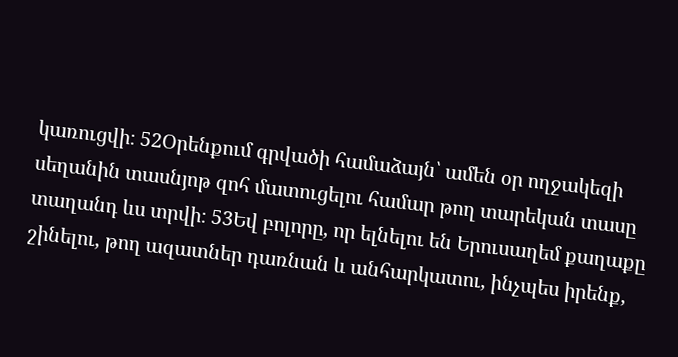կառուցվի։ 52Օրենքում գրվածի համաձայն՝ ամեն օր ողջակեզի սեղանին տասնյոթ զոհ մատուցելու համար թող տարեկան տասը տաղանդ ևս տրվի։ 53Եվ բոլորը, որ ելնելու են Երուսաղեմ քաղաքը շինելու, թող ազատներ դառնան և անհարկատու, ինչպես իրենք,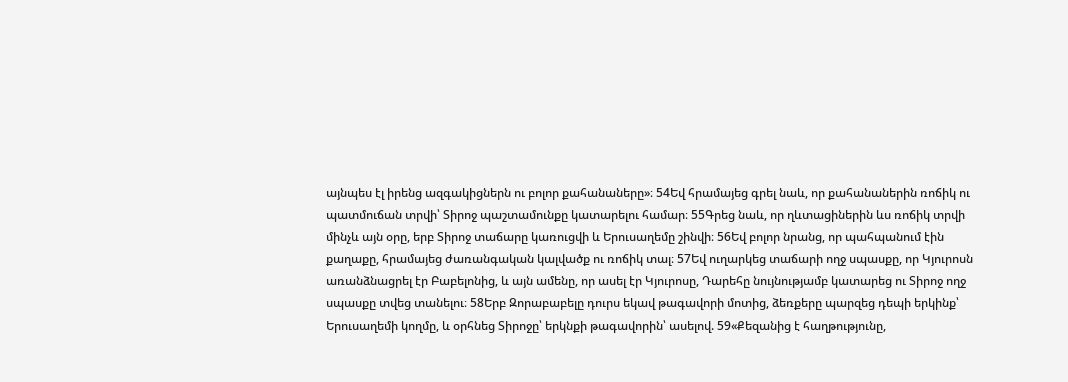այնպես էլ իրենց ազգակիցներն ու բոլոր քահանաները»։ 54Եվ հրամայեց գրել նաև, որ քահանաներին ռոճիկ ու պատմուճան տրվի՝ Տիրոջ պաշտամունքը կատարելու համար։ 55Գրեց նաև, որ ղևտացիներին ևս ռոճիկ տրվի մինչև այն օրը, երբ Տիրոջ տաճարը կառուցվի և Երուսաղեմը շինվի։ 56Եվ բոլոր նրանց, որ պահպանում էին քաղաքը, հրամայեց ժառանգական կալվածք ու ռոճիկ տալ։ 57Եվ ուղարկեց տաճարի ողջ սպասքը, որ Կյուրոսն առանձնացրել էր Բաբելոնից, և այն ամենը, որ ասել էր Կյուրոսը, Դարեհը նույնությամբ կատարեց ու Տիրոջ ողջ սպասքը տվեց տանելու։ 58Երբ Զորաբաբելը դուրս եկավ թագավորի մոտից, ձեռքերը պարզեց դեպի երկինք՝ Երուսաղեմի կողմը, և օրհնեց Տիրոջը՝ երկնքի թագավորին՝ ասելով. 59«Քեզանից է հաղթությունը,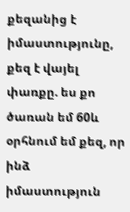քեզանից է իմաստությունը, քեզ է վայել փառքը. ես քո ծառան եմ 60և օրհնում եմ քեզ, որ ինձ իմաստություն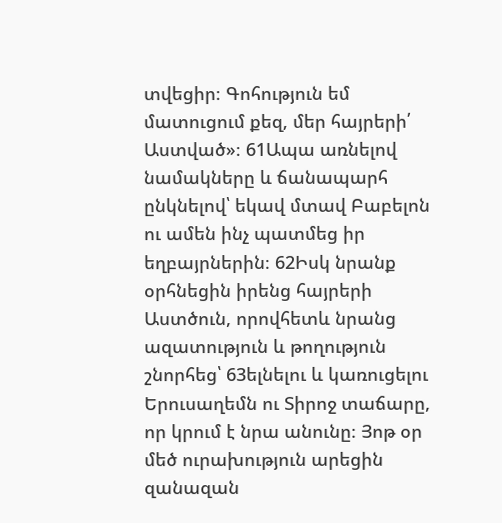տվեցիր։ Գոհություն եմ մատուցում քեզ, մեր հայրերի՛ Աստված»։ 61Ապա առնելով նամակները և ճանապարհ ընկնելով՝ եկավ մտավ Բաբելոն ու ամեն ինչ պատմեց իր եղբայրներին։ 62Իսկ նրանք օրհնեցին իրենց հայրերի Աստծուն, որովհետև նրանց ազատություն և թողություն շնորհեց՝ 63ելնելու և կառուցելու Երուսաղեմն ու Տիրոջ տաճարը, որ կրում է նրա անունը։ Յոթ օր մեծ ուրախություն արեցին զանազան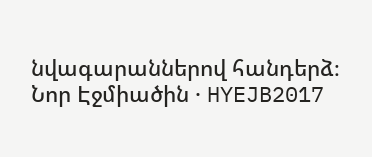նվագարաններով հանդերձ։
Նոր Էջմիածին · HYEJB2017